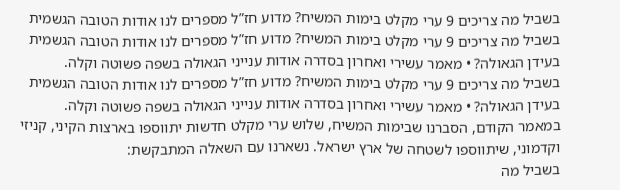בשביל מה צריכים 9 ערי מקלט בימות המשיח? מדוע חז”ל מספרים לנו אודות הטובה הגשמית
בשביל מה צריכים 9 ערי מקלט בימות המשיח? מדוע חז”ל מספרים לנו אודות הטובה הגשמית בעידן הגאולה? • מאמר עשירי ואחרון בסדרה אודות ענייני הגאולה בשפה פשוטה וקלה.
בשביל מה צריכים 9 ערי מקלט בימות המשיח? מדוע חז”ל מספרים לנו אודות הטובה הגשמית בעידן הגאולה? • מאמר עשירי ואחרון בסדרה אודות ענייני הגאולה בשפה פשוטה וקלה.
במאמר הקודם, הסברנו שבימות המשיח, שלוש ערי מקלט חדשות יתווספו בארצות הקיני, קניזי וקדמוני, שיתווספו לשטחה של ארץ ישראל. נשארנו עם השאלה המתבקשת:
בשביל מה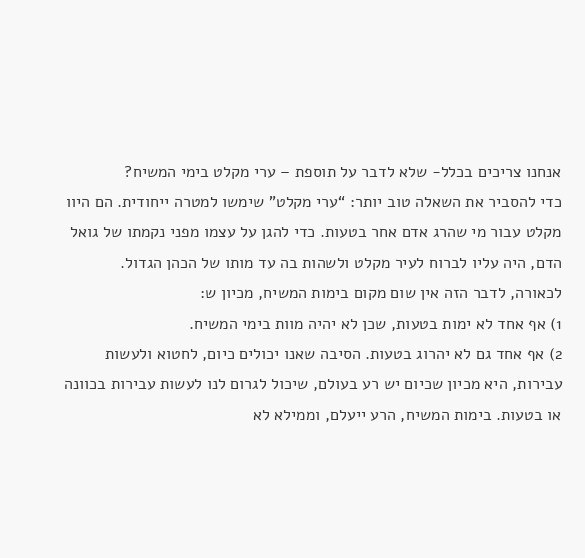אנחנו צריכים בכלל- שלא לדבר על תוספת – ערי מקלט בימי המשיח?
כדי להסביר את השאלה טוב יותר: “ערי מקלט” שימשו למטרה ייחודית. הם היוו מקלט עבור מי שהרג אדם אחר בטעות. כדי להגן על עצמו מפני נקמתו של גואל הדם, היה עליו לברוח לעיר מקלט ולשהות בה עד מותו של הכהן הגדול.
לכאורה, לדבר הזה אין שום מקום בימות המשיח, מכיון ש:
1) אף אחד לא ימות בטעות, שכן לא יהיה מוות בימי המשיח.
2) אף אחד גם לא יהרוג בטעות. הסיבה שאנו יכולים כיום, לחטוא ולעשות עבירות, היא מכיון שכיום יש רע בעולם, שיכול לגרום לנו לעשות עבירות בכוונה או בטעות. בימות המשיח, הרע ייעלם, וממילא לא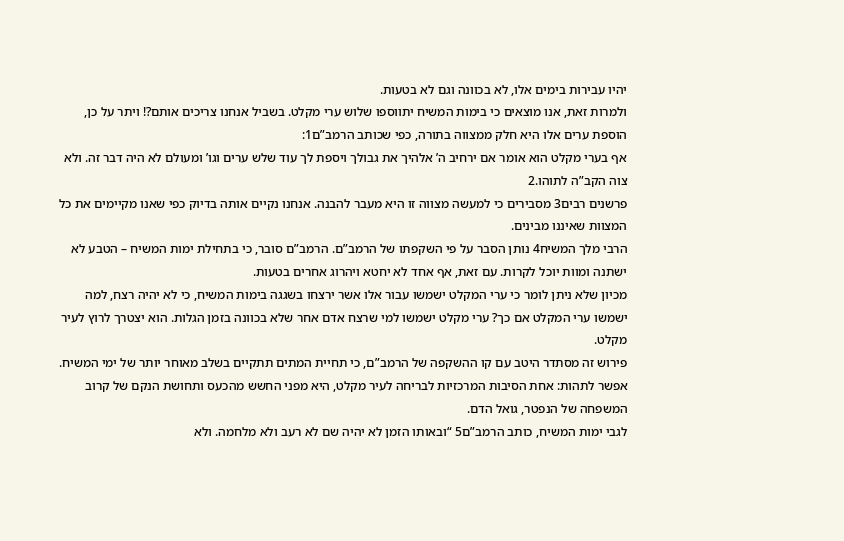יהיו עבירות בימים אלו, לא בכוונה וגם לא בטעות.
ולמרות זאת, אנו מוצאים כי בימות המשיח יתווספו שלוש ערי מקלט. בשביל אנחנו צריכים אותם?! ויתר על כן, הוספת ערים אלו היא חלק ממצווה בתורה, כפי שכותב הרמב”ם1:
אף בערי מקלט הוא אומר אם ירחיב ה’ אלהיך את גבולך ויספת לך עוד שלש ערים וגו’ ומעולם לא היה דבר זה. ולא צוה הקב”ה לתוהו.2
פרשנים רבים3 מסבירים כי למעשה מצווה זו היא מעבר להבנה. אנחנו נקיים אותה בדיוק כפי שאנו מקיימים את כל המצוות שאיננו מבינים.
הרבי מלך המשיח4 נותן הסבר על פי השקפתו של הרמב”ם. הרמב”ם סובר, כי בתחילת ימות המשיח – הטבע לא ישתנה ומוות יוכל לקרות. עם זאת, אף אחד לא יחטא ויהרוג אחרים בטעות.
מכיון שלא ניתן לומר כי ערי המקלט ישמשו עבור אלו אשר ירצחו בשגגה בימות המשיח, כי לא יהיה רצח, למה ישמשו ערי המקלט אם כך? ערי מקלט ישמשו למי שרצח אדם אחר שלא בכוונה בזמן הגלות. הוא יצטרך לרוץ לעיר מקלט.
פירוש זה מסתדר היטב עם קו ההשקפה של הרמב”ם, כי תחיית המתים תתקיים בשלב מאוחר יותר של ימי המשיח.
אפשר לתהות: אחת הסיבות המרכזיות לבריחה לעיר מקלט, היא מפני החשש מהכעס ותחושת הנקם של קרוב המשפחה של הנפטר, גואל הדם.
לגבי ימות המשיח, כותב הרמב”ם5 “ובאותו הזמן לא יהיה שם לא רעב ולא מלחמה. ולא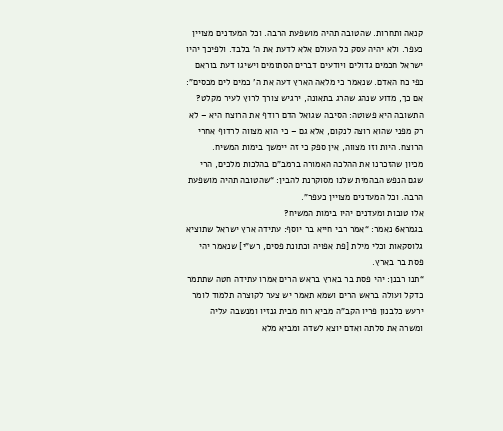קנאה ותחרות. שהטובה תהיה מושפעת הרבה. וכל המעדנים מצויין כעפר. ולא יהיה עסק כל העולם אלא לדעת את ה’ בלבד. ולפיכך יהיו ישראל חכמים גדולים ויודעים דברים הסתומים וישיגו דעת בוראם כפי כח האדם. שנאמר כי מלאה הארץ דעה את ה’ כמים לים מכסים”: אם כך, מדוע שנהג שהרג בתאונה, ירגיש צורך לרוץ לעיר מקלט?
התשובה היא פשוטה: הסיבה שגואל הדם רודף את הרוצח היא – לא רק מפני שהוא רוצה לנקום, אלא גם – כי הוא מצווה לרדוף אחרי הרוצח. היות וזו מצווה, אין ספק כי זה יימשך בימות המשיח.
מכיון שהזכרנו את ההלכה האמורה ברמב”ם בהלכות מלכים, הרי שגם הנפש הבהמית שלנו מסוקרנת להבין: “שהטובה תהיה מושפעת הרבה. וכל המעדנים מצויין כעפר”.
אלו טובות ומעדנים יהיו בימות המשיח?
בגמרא6 נאמר: “אמר רבי חייא בר יוסף: עתידה ארץ ישראל שתוציא גלוסקאות וכלי מילת [פת אפויה וכתונת פסים, רש”י] שנאמר יהי פסת בר בארץ.
“תנו רבנן: יהי פסת בר בארץ בראש הרים אמרו עתידה חטה שתתמר כדקל ועולה בראש הרים ושמא תאמר יש צער לקוצרה תלמוד לומר ירעש כלבנון פריו הקב”ה מביא רוח מבית גנזיו ומנשבה עליה ומשרה את סלתה ואדם יוצא לשדה ומביא מלא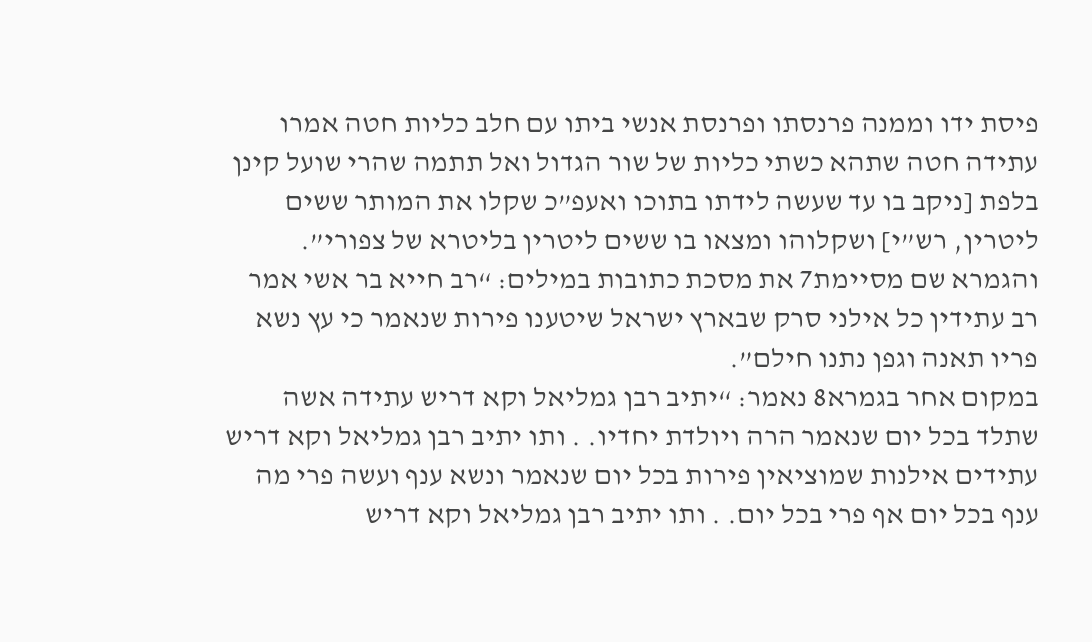פיסת ידו וממנה פרנסתו ופרנסת אנשי ביתו עם חלב כליות חטה אמרו עתידה חטה שתהא כשתי כליות של שור הגדול ואל תתמה שהרי שועל קינן בלפת [ניקב בו עד שעשה לידתו בתוכו ואעפ”כ שקלו את המותר ששים ליטרין, רש”י] ושקלוהו ומצאו בו ששים ליטרין בליטרא של צפורי”.
והגמרא שם מסיימת7 את מסכת כתובות במילים: “רב חייא בר אשי אמר רב עתידין כל אילני סרק שבארץ ישראל שיטענו פירות שנאמר כי עץ נשא פריו תאנה וגפן נתנו חילם”.
במקום אחר בגמרא8 נאמר: “יתיב רבן גמליאל וקא דריש עתידה אשה שתלד בכל יום שנאמר הרה ויולדת יחדיו. . ותו יתיב רבן גמליאל וקא דריש עתידים אילנות שמוציאין פירות בכל יום שנאמר ונשא ענף ועשה פרי מה ענף בכל יום אף פרי בכל יום. . ותו יתיב רבן גמליאל וקא דריש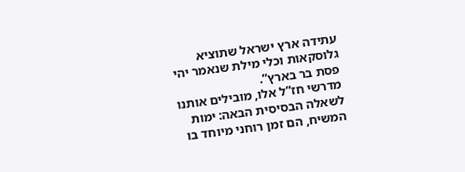עתידה ארץ ישראל שתוציא גלוסקאות וכלי מילת שנאמר יהי פסת בר בארץ”.
מדרשי חז”ל אלו, מובילים אותנו לשאלה הבסיסית הבאה: ימות המשיח, הם זמן רוחני מיוחד בו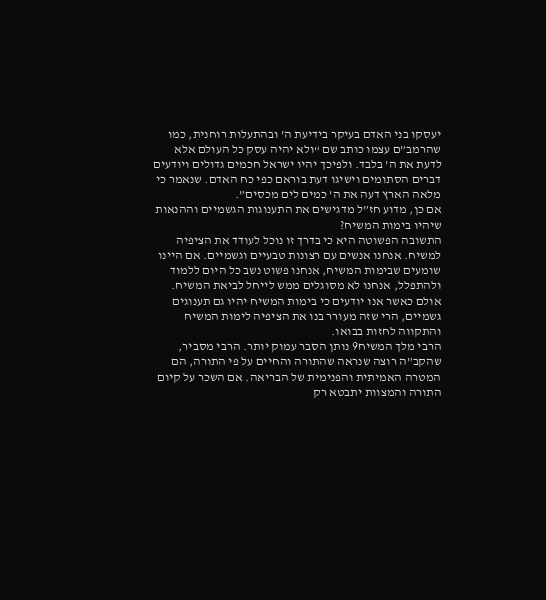יעסקו בני האדם בעיקר בידיעת ה’ ובהתעלות רוחנית, כמו שהרמב”ם עצמו כותב שם “ולא יהיה עסק כל העולם אלא לדעת את ה’ בלבד. ולפיכך יהיו ישראל חכמים גדולים ויודעים דברים הסתומים וישיגו דעת בוראם כפי כח האדם. שנאמר כי מלאה הארץ דעה את ה’ כמים לים מכסים”.
אם כן, מדוע חז”ל מדגישים את התענוגות הגשמיים וההנאות שיהיו בימות המשיח?
התשובה הפשוטה היא כי בדרך זו נוכל לעודד את הציפיה למשיח. אנחנו אנשים עם רצונות טבעיים וגשמיים. אם היינו שומעים שבימות המשיח, אנחנו פשוט נשב כל היום ללמוד ולהתפלל, אנחנו לא מסוגלים ממש לייחל לביאת המשיח. אולם כאשר אנו יודעים כי בימות המשיח יהיו גם תענוגים גשמיים, הרי שזה מעורר בנו את הציפיה לימות המשיח והתקווה לחזות בבואו.
הרבי מלך המשיח9 נותן הסבר עמוק יותר. הרבי מסביר, שהקב”ה רוצה שנראה שהתורה והחיים על פי התורה, הם המטרה האמיתית והפנימית של הבריאה. אם השכר על קיום התורה והמצוות יתבטא רק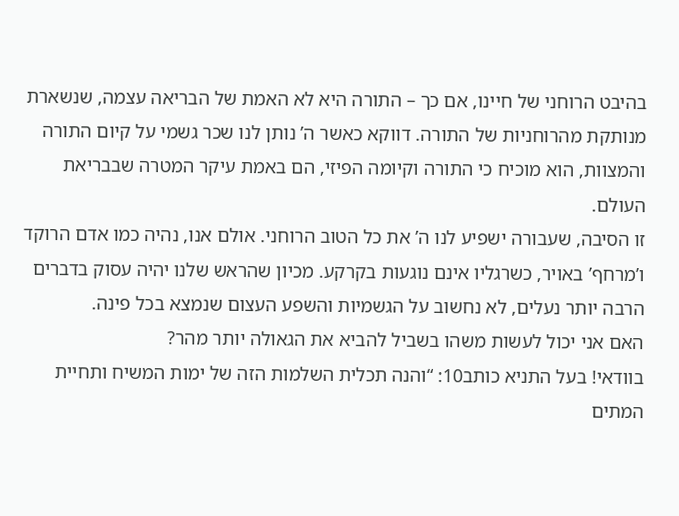בהיבט הרוחני של חיינו, אם כך – התורה היא לא האמת של הבריאה עצמה, שנשארת מנותקת מהרוחניות של התורה. דווקא כאשר ה’ נותן לנו שכר גשמי על קיום התורה והמצוות, הוא מוכיח כי התורה וקיומה הפיזי, הם באמת עיקר המטרה שבבריאת העולם.
זו הסיבה, שעבורה ישפיע לנו ה’ את כל הטוב הרוחני. אולם אנו, נהיה כמו אדם הרוקד ו’מרחף’ באויר, כשרגליו אינם נוגעות בקרקע. מכיון שהראש שלנו יהיה עסוק בדברים הרבה יותר נעלים, לא נחשוב על הגשמיות והשפע העצום שנמצא בכל פינה.
האם אני יכול לעשות משהו בשביל להביא את הגאולה יותר מהר?
בוודאי! בעל התניא כותב10: “והנה תכלית השלמות הזה של ימות המשיח ותחיית המתים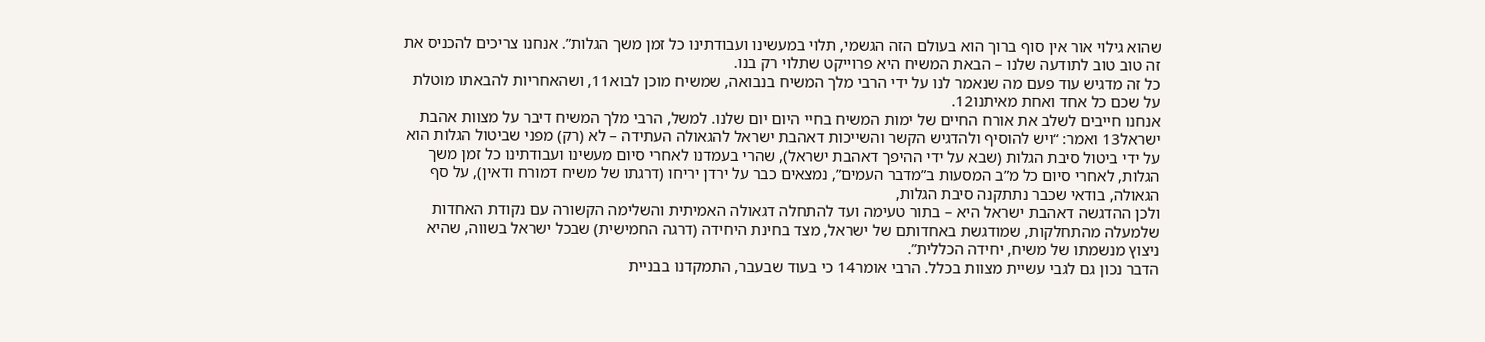שהוא גילוי אור אין סוף ברוך הוא בעולם הזה הגשמי, תלוי במעשינו ועבודתינו כל זמן משך הגלות”. אנחנו צריכים להכניס את זה טוב טוב לתודעה שלנו – הבאת המשיח היא פרוייקט שתלוי רק בנו.
כל זה מדגיש עוד פעם מה שנאמר לנו על ידי הרבי מלך המשיח בנבואה, שמשיח מוכן לבוא11, ושהאחריות להבאתו מוטלת על שכם כל אחד ואחת מאיתנו12.
אנחנו חייבים לשלב את אורח החיים של ימות המשיח בחיי היום יום שלנו. למשל, הרבי מלך המשיח דיבר על מצוות אהבת ישראל13 ואמר: “ויש להוסיף ולהדגיש הקשר והשייכות דאהבת ישראל להגאולה העתידה – לא (רק) מפני שביטול הגלות הוא על ידי ביטול סיבת הגלות (שבא על ידי ההיפך דאהבת ישראל), שהרי בעמדנו לאחרי סיום מעשינו ועבודתינו כל זמן משך הגלות, לאחרי סיום כל מ”ב המסעות ב”מדבר העמים”, נמצאים כבר על ירדן יריחו (דרגתו של משיח דמורח ודאין), על סף הגאולה, בודאי שכבר נתתקנה סיבת הגלות,
ולכן ההדגשה דאהבת ישראל היא – בתור טעימה ועד להתחלה דגאולה האמיתית והשלימה הקשורה עם נקודת האחדות שלמעלה מהתחלקות, שמודגשת באחדותם של ישראל, מצד בחינת היחידה (דרגה החמישית) שבכל ישראל בשווה, שהיא ניצוץ מנשמתו של משיח, יחידה הכללית”.
הדבר נכון גם לגבי עשיית מצוות בכלל. הרבי אומר14 כי בעוד שבעבר, התמקדנו בבניית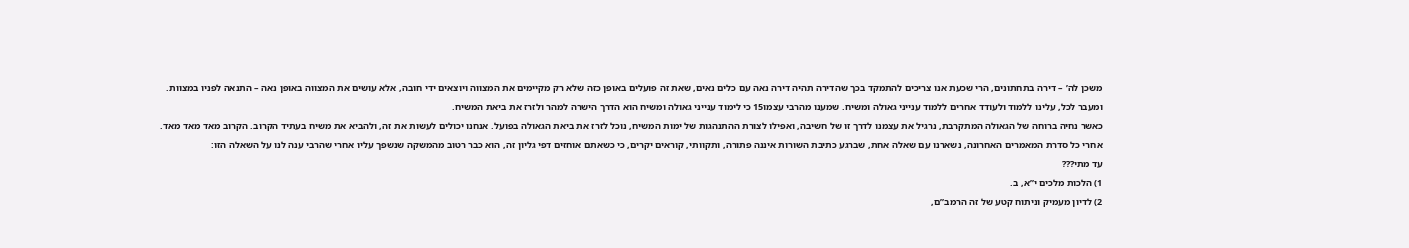משכן לה’ – דירה בתחתונים, הרי שכעת אנו צריכים להתמקד בכך שהדירה תהיה דירה נאה עם כלים נאים, שאת זה פועלים באופן כזה שלא רק מקיימים את המצווה ויוצאים ידי חובה, אלא עושים את המצווה באופן נאה – התנאה לפניו במצוות.
ומעבר לכל, עלינו ללמוד ולעודד אחרים ללמוד ענייני גאולה ומשיח. שמענו מהרבי עצמו15 כי לימוד ענייני גאולה ומשיח הוא הדרך הישרה למהר ולזרז את ביאת המשיח.
כאשר נחיה ברוחה של הגאולה המתקרבת, נרגיל את עצמנו לדרך זו של חשיבה, ואפילו לצורת ההתנהגות של ימות המשיח, נוכל לזרז את ביאת הגאולה בפועל. אנחנו יכולים לעשות את זה, ולהביא את משיח בעתיד הקרוב. הקרוב מאד מאד מאד.
אחרי כל סדרת המאמרים האחרונה, נשארנו עם שאלה אחת, שברגע כתיבת השורות איננה פתורה, ותקוותי, קוראים יקרים, כי כשאתם אוחזים דפי גליון זה, הוא כבר רטוב מהמשקה שנשפך עליו אחרי שהרבי ענה לנו על השאלה הזו:
עד מתי???
1) הלכות מלכים י”א, ב.
2) לדיון מעמיק וניתוח קטע של זה הרמב”ם,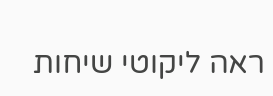ראה ליקוטי שיחות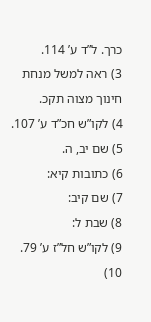כרך. ל”ד ע’ 114.
3) ראה למשל מנחת חינוך מצוה תקכ.
4) לקו”ש חכ”ד ע’ 107.
5) שם יב, ה.
6) כתובות קיא:
7) שם קיב:
8) שבת ל:
9) לקו”ש חל”ז ע’ 79.
10)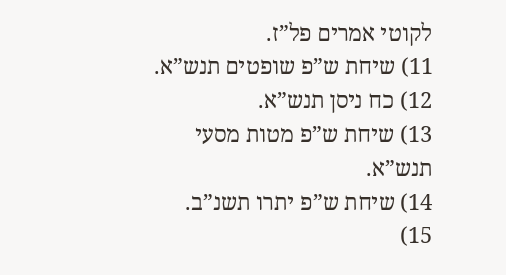לקוטי אמרים פל”ז.
11) שיחת ש”פ שופטים תנש”א.
12) כח ניסן תנש”א.
13) שיחת ש”פ מטות מסעי תנש”א.
14) שיחת ש”פ יתרו תשנ”ב.
15)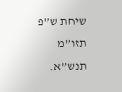שיחת ש”פ תזו”מ תנש”א.